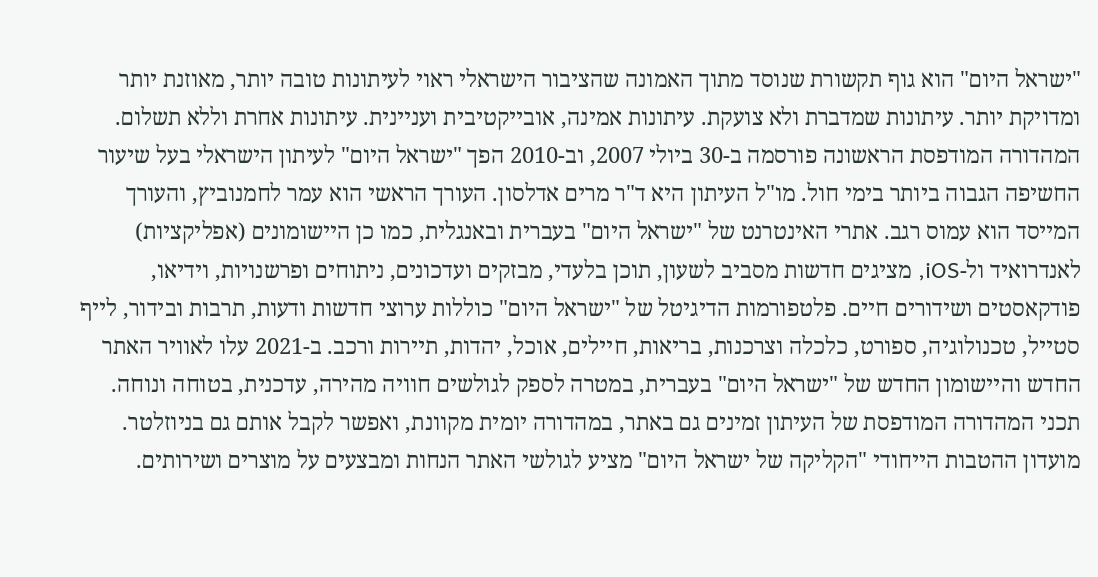"ישראל היום" הוא גוף תקשורת שנוסד מתוך האמונה שהציבור הישראלי ראוי לעיתונות טובה יותר, מאוזנת יותר ומדויקת יותר. עיתונות שמדברת ולא צועקת. עיתונות אמינה, אובייקטיבית ועניינית. עיתונות אחרת וללא תשלום. המהדורה המודפסת הראשונה פורסמה ב-30 ביולי 2007, וב-2010 הפך "ישראל היום" לעיתון הישראלי בעל שיעור החשיפה הגבוה ביותר בימי חול. מו"ל העיתון היא ד"ר מרים אדלסון. העורך הראשי הוא עמר לחמנוביץ, והעורך המייסד הוא עמוס רגב. אתרי האינטרנט של "ישראל היום" בעברית ובאנגלית, כמו כן היישומונים (אפליקציות) לאנדרואיד ול-iOS, מציגים חדשות מסביב לשעון, תוכן בלעדי, מבזקים ועדכונים, ניתוחים ופרשנויות, וידיאו, פודקאסטים ושידורים חיים. פלטפורמות הדיגיטל של "ישראל היום" כוללות ערוצי חדשות ודעות, תרבות ובידור, לייף סטייל, טכנולוגיה, ספורט, כלכלה וצרכנות, בריאות, חיילים, אוכל, יהדות, תיירות ורכב. ב-2021 עלו לאוויר האתר החדש והיישומון החדש של "ישראל היום" בעברית, במטרה לספק לגולשים חוויה מהירה, עדכנית, בטוחה ונוחה. תכני המהדורה המודפסת של העיתון זמינים גם באתר, במהדורה יומית מקוונת, ואפשר לקבל אותם גם בניוזלטר. מועדון ההטבות הייחודי "הקליקה של ישראל היום" מציע לגולשי האתר הנחות ומבצעים על מוצרים ושירותים.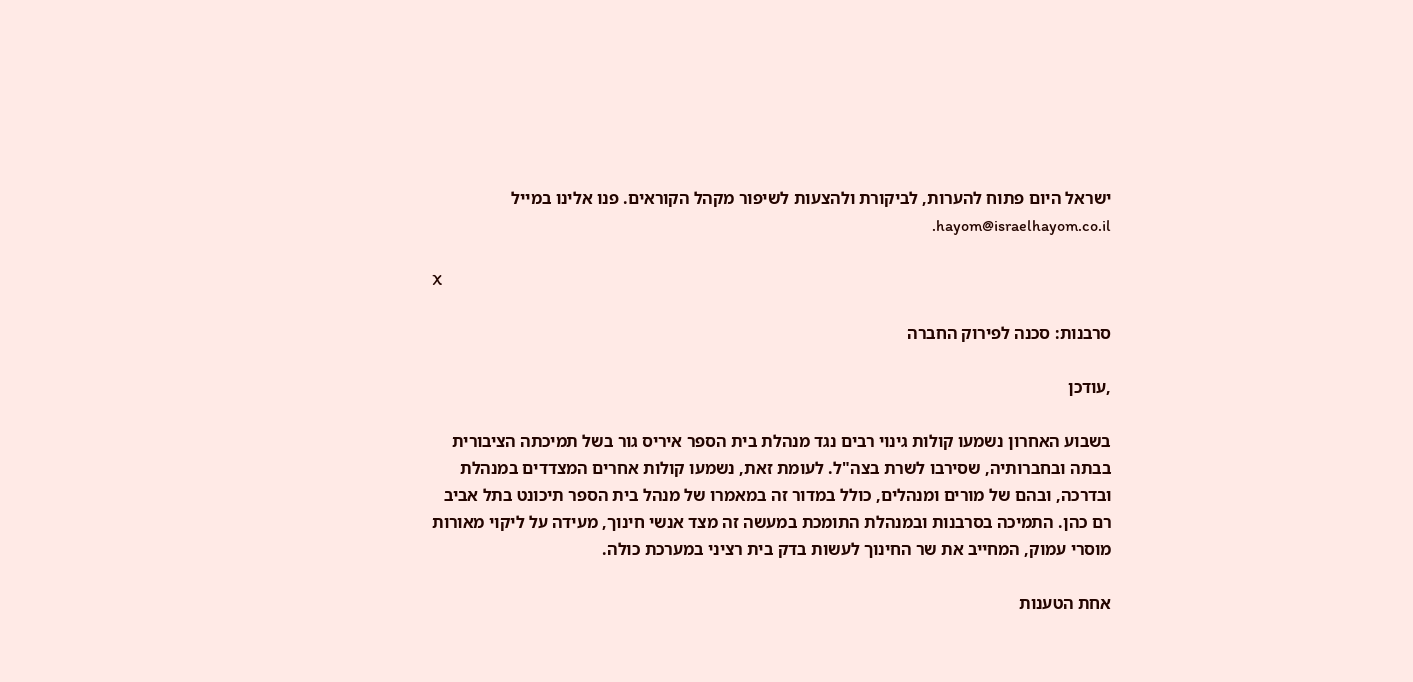ישראל היום פתוח להערות, לביקורת ולהצעות לשיפור מקהל הקוראים. פנו אלינו במייל hayom@israelhayom.co.il.

X

סרבנות: סכנה לפירוק החברה

,עודכן

בשבוע האחרון נשמעו קולות גינוי רבים נגד מנהלת בית הספר איריס גור בשל תמיכתה הציבורית בבתה ובחברותיה, שסירבו לשרת בצה"ל. לעומת זאת, נשמעו קולות אחרים המצדדים במנהלת ובדרכה, ובהם של מורים ומנהלים, כולל במדור זה במאמרו של מנהל בית הספר תיכונט בתל אביב רם כהן. התמיכה בסרבנות ובמנהלת התומכת במעשה זה מצד אנשי חינוך, מעידה על ליקוי מאורות מוסרי עמוק, המחייב את שר החינוך לעשות בדק בית רציני במערכת כולה.

אחת הטענות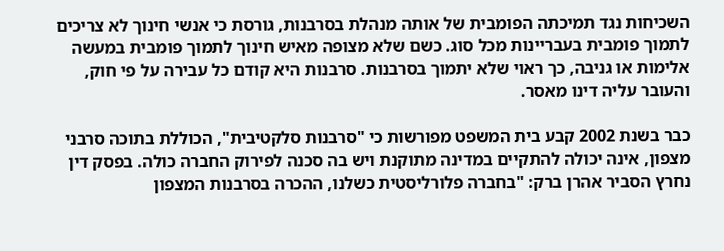השכיחות נגד תמיכתה הפומבית של אותה מנהלת בסרבנות, גורסת כי אנשי חינוך לא צריכים לתמוך פומבית בעבריינות מכל סוג. כשם שלא מצופה מאיש חינוך לתמוך פומבית במעשה אלימות או גניבה, כך ראוי שלא יתמוך בסרבנות. סרבנות היא קודם כל עבירה על פי חוק, והעובר עליה דינו מאסר.

כבר בשנת 2002 קבע בית המשפט מפורשות כי "סרבנות סלקטיבית", הכוללת בתוכה סרבני מצפון, אינה יכולה להתקיים במדינה מתוקנת ויש בה סכנה לפירוק החברה כולה. בפסק דין נחרץ הסביר אהרן ברק: "בחברה פלורליסטית כשלנו, ההכרה בסרבנות המצפון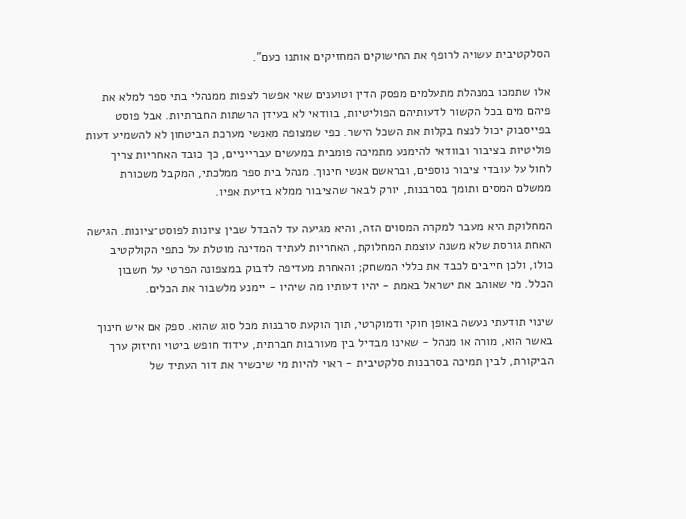הסלקטיבית עשויה לרופף את החישוקים המחזיקים אותנו כעם".

אלו שתמכו במנהלת מתעלמים מפסק הדין וטוענים שאי אפשר לצפות ממנהלי בתי ספר למלא את פיהם מים בכל הקשור לדעותיהם הפוליטיות, בוודאי לא בעידן הרשתות החברתיות. אבל פוסט בפייסבוק יכול לנצח בקלות את השכל הישר. כפי שמצופה מאנשי מערכת הביטחון לא להשמיע דעות פוליטיות בציבור ובוודאי להימנע מתמיכה פומבית במעשים עברייניים, כך כובד האחריות צריך לחול על עובדי ציבור נוספים, ובראשם אנשי חינוך. מנהל בית ספר ממלכתי, המקבל משכורת ממשלם המסים ותומך בסרבנות, יורק לבאר שהציבור ממלא בזיעת אפיו.

המחלוקת היא מעבר למקרה המסוים הזה, והיא מגיעה עד להבדל שבין ציונות לפוסט־ציונות. הגישה האחת גורסת שלא משנה עוצמת המחלוקת, האחריות לעתיד המדינה מוטלת על כתפי הקולקטיב כולו, ולכן חייבים לכבד את כללי המשחק; והאחרת מעדיפה לדבוק במצפונה הפרטי על חשבון הכלל. מי שאוהב את ישראל באמת - יהיו דעותיו מה שיהיו - יימנע מלשבור את הכלים.

שינוי תודעתי נעשה באופן חוקי ודמוקרטי, תוך הוקעת סרבנות מכל סוג שהוא. ספק אם איש חינוך באשר הוא, מורה או מנהל - שאינו מבדיל בין מעורבות חברתית, עידוד חופש ביטוי וחיזוק ערך הביקורת, לבין תמיכה בסרבנות סלקטיבית - ראוי להיות מי שיכשיר את דור העתיד של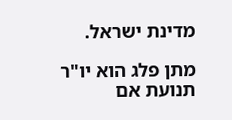מדינת ישראל.

מתן פלג הוא יו"ר תנועת אם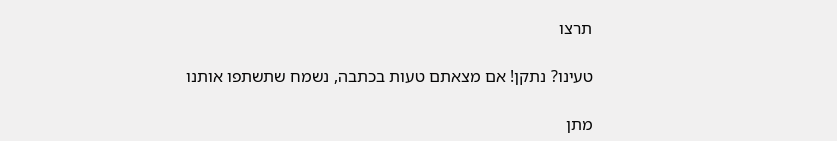תרצו

טעינו? נתקן! אם מצאתם טעות בכתבה, נשמח שתשתפו אותנו

מתן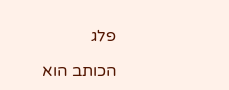פלג

הכותב הוא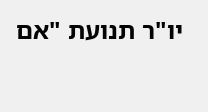יו"ר תנועת "אם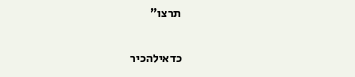תרצו"

כדאילהכיר